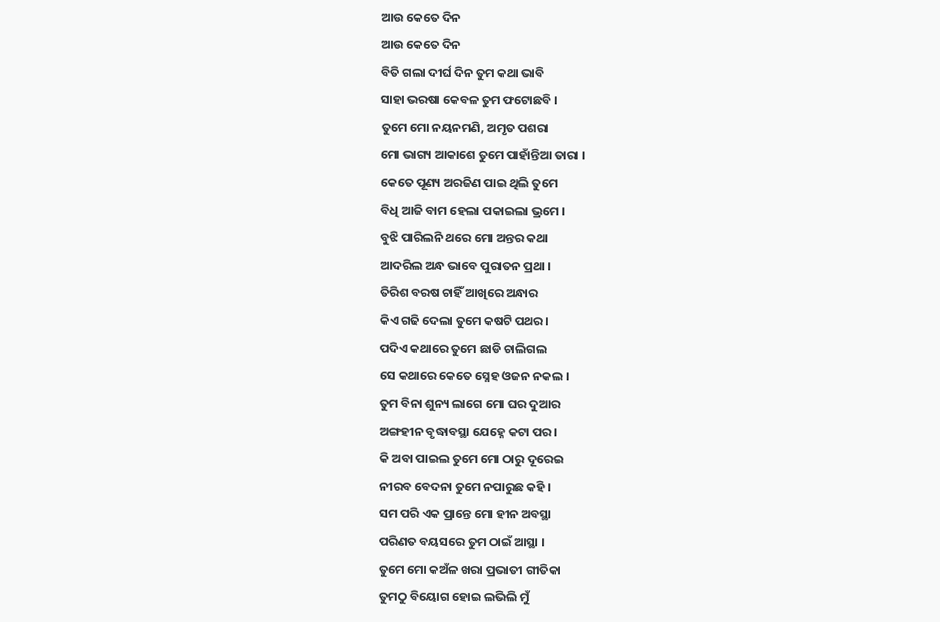ଆଉ କେତେ ଦିନ
ଆଉ କେତେ ଦିନ
ବିତି ଗଲା ଦୀର୍ଘ ଦିନ ତୁମ କଥା ଭାବି
ସାହା ଭରଷା କେବଳ ତୁମ ଫଟୋଛବି ।
ତୁମେ ମୋ ନୟନମଣି, ଅମୃତ ପଶରା
ମୋ ଭାଗ୍ୟ ଆକାଶେ ତୁମେ ପାହାଁନ୍ତିଆ ତାରା ।
କେତେ ପୂଣ୍ୟ ଅରଜିଣ ପାଇ ଥିଲି ତୁମେ
ବିଧି ଆଜି ବାମ ହେଲା ପକାଇଲା ଭ୍ରମେ ।
ବୁଝି ପାରିଲନି ଥରେ ମୋ ଅନ୍ତର କଥା
ଆଦରିଲ ଅନ୍ଧ ଭାବେ ପୁରାତନ ପ୍ରଥା ।
ତିରିଶ ବରଷ ଚାହିଁ ଆଖିରେ ଅନ୍ଧାର
କିଏ ଗଢି ଦେଲା ତୁମେ କଷଟି ପଥର ।
ପଦିଏ କଥାରେ ତୁମେ ଛାଡି ଚାଲିଗଲ
ସେ କଥାରେ କେତେ ସ୍ନେହ ଓଜନ ନକଲ ।
ତୁମ ବିନା ଶୁନ୍ୟ ଲାଗେ ମୋ ଘର ଦୁଆର
ଅଙ୍ଗହୀନ ବୃଦ୍ଧାବସ୍ଥା ଯେହ୍ନେ କଟା ପର ।
କି ଅବା ପାଇଲ ତୁମେ ମୋ ଠାରୁ ଦୂରେଇ
ନୀରବ ବେଦନା ତୁମେ ନପାରୁଛ କହି ।
ସମ ପରି ଏକ ପ୍ରାନ୍ତେ ମୋ ହୀନ ଅବସ୍ଥା
ପରିଣତ ବୟସରେ ତୁମ ଠାଇଁ ଆସ୍ଥା ।
ତୁମେ ମୋ କଅଁଳ ଖରା ପ୍ରଭାତୀ ଗୀତିକା
ତୁମଠୁ ବିୟୋଗ ହୋଇ ଲଭିଲି ମୁଁ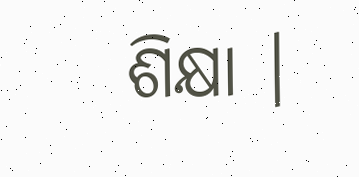ଶିକ୍ଷା ।